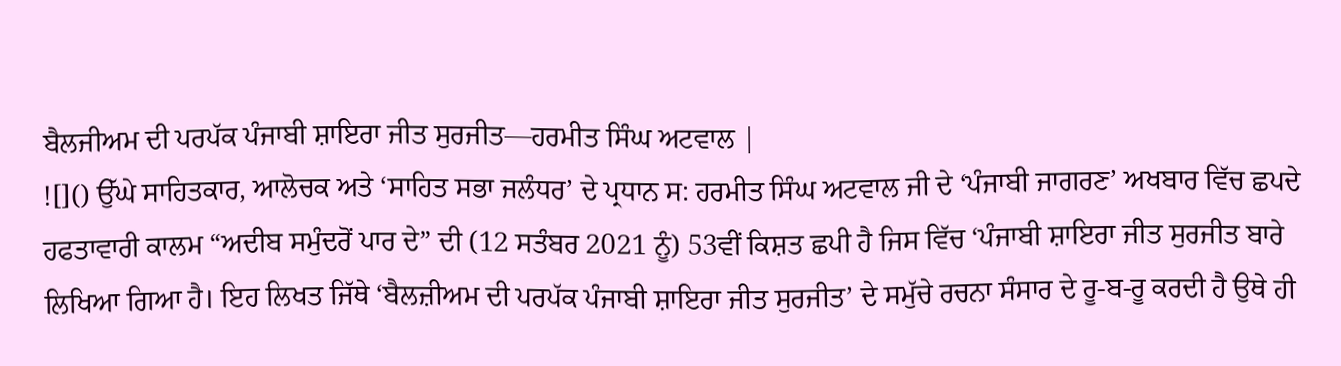ਬੈਲਜੀਅਮ ਦੀ ਪਰਪੱਕ ਪੰਜਾਬੀ ਸ਼ਾਇਰਾ ਜੀਤ ਸੁਰਜੀਤ—ਹਰਮੀਤ ਸਿੰਘ ਅਟਵਾਲ |
![]() ਉੱਘੇ ਸਾਹਿਤਕਾਰ, ਆਲੋਚਕ ਅਤੇ ‘ਸਾਹਿਤ ਸਭਾ ਜਲੰਧਰ’ ਦੇ ਪ੍ਰਧਾਨ ਸ: ਹਰਮੀਤ ਸਿੰਘ ਅਟਵਾਲ ਜੀ ਦੇ ‘ਪੰਜਾਬੀ ਜਾਗਰਣ’ ਅਖਬਾਰ ਵਿੱਚ ਛਪਦੇ ਹਫਤਾਵਾਰੀ ਕਾਲਮ “ਅਦੀਬ ਸਮੁੰਦਰੋਂ ਪਾਰ ਦੇ” ਦੀ (12 ਸਤੰਬਰ 2021 ਨੂੰ) 53ਵੀਂ ਕਿਸ਼ਤ ਛਪੀ ਹੈ ਜਿਸ ਵਿੱਚ ‘ਪੰਜਾਬੀ ਸ਼ਾਇਰਾ ਜੀਤ ਸੁਰਜੀਤ ਬਾਰੇ ਲਿਖਿਆ ਗਿਆ ਹੈ। ਇਹ ਲਿਖਤ ਜਿੱਥੇ ‘ਬੈਲਜ਼ੀਅਮ ਦੀ ਪਰਪੱਕ ਪੰਜਾਬੀ ਸ਼ਾਇਰਾ ਜੀਤ ਸੁਰਜੀਤ’ ਦੇ ਸਮੁੱਚੇ ਰਚਨਾ ਸੰਸਾਰ ਦੇ ਰੂ-ਬ-ਰੂ ਕਰਦੀ ਹੈ ਉਥੇ ਹੀ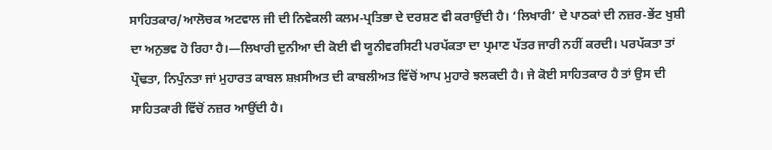ਸਾਹਿਤਕਾਰ/ਆਲੋਚਕ ਅਟਵਾਲ ਜੀ ਦੀ ਨਿਵੇਕਲੀ ਕਲਮ-ਪ੍ਰਤਿਭਾ ਦੇ ਦਰਸ਼ਣ ਵੀ ਕਰਾਉਂਦੀ ਹੈ। ‘ਲਿਖਾਰੀ’ ਦੇ ਪਾਠਕਾਂ ਦੀ ਨਜ਼ਰ-ਭੇਂਟ ਖੁਸ਼ੀ ਦਾ ਅਨੁਭਵ ਹੋ ਰਿਹਾ ਹੈ।—ਲਿਖਾਰੀ ਦੁਨੀਆ ਦੀ ਕੋਈ ਵੀ ਯੂਨੀਵਰਸਿਟੀ ਪਰਪੱਕਤਾ ਦਾ ਪ੍ਰਮਾਣ ਪੱਤਰ ਜਾਰੀ ਨਹੀਂ ਕਰਦੀ। ਪਰਪੱਕਤਾ ਤਾਂ ਪ੍ਰੌਢਤਾ, ਨਿਪੁੰਨਤਾ ਜਾਂ ਮੁਹਾਰਤ ਕਾਬਲ ਸ਼ਖ਼ਸੀਅਤ ਦੀ ਕਾਬਲੀਅਤ ਵਿੱਚੋਂ ਆਪ ਮੁਹਾਰੇ ਝਲਕਦੀ ਹੈ। ਜੇ ਕੋਈ ਸਾਹਿਤਕਾਰ ਹੈ ਤਾਂ ਉਸ ਦੀ ਸਾਹਿਤਕਾਰੀ ਵਿੱਚੋਂ ਨਜ਼ਰ ਆਉਂਦੀ ਹੈ।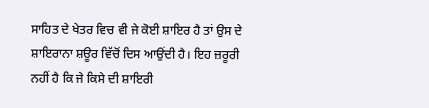ਸਾਹਿਤ ਦੇ ਖੇਤਰ ਵਿਚ ਵੀ ਜੇ ਕੋਈ ਸ਼ਾਇਰ ਹੈ ਤਾਂ ਉਸ ਦੇ ਸ਼ਾਇਰਾਨਾ ਸ਼ਊਰ ਵਿੱਚੋਂ ਦਿਸ ਆਉਂਦੀ ਹੈ। ਇਹ ਜ਼ਰੂਰੀ ਨਹੀਂ ਹੈ ਕਿ ਜੇ ਕਿਸੇ ਦੀ ਸ਼ਾਇਰੀ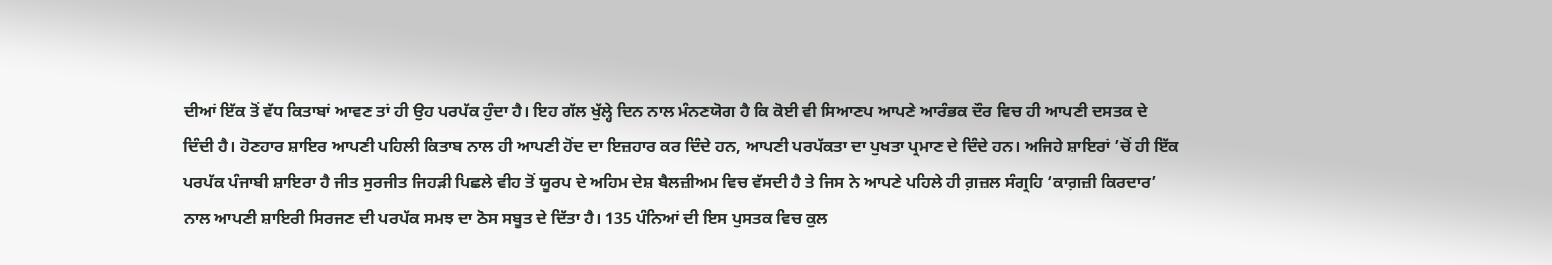ਦੀਆਂ ਇੱਕ ਤੋਂ ਵੱਧ ਕਿਤਾਬਾਂ ਆਵਣ ਤਾਂ ਹੀ ਉਹ ਪਰਪੱਕ ਹੁੰਦਾ ਹੈ। ਇਹ ਗੱਲ ਖੁੱਲ੍ਹੇ ਦਿਨ ਨਾਲ ਮੰਨਣਯੋਗ ਹੈ ਕਿ ਕੋਈ ਵੀ ਸਿਆਣਪ ਆਪਣੇ ਆਰੰਭਕ ਦੌਰ ਵਿਚ ਹੀ ਆਪਣੀ ਦਸਤਕ ਦੇ ਦਿੰਦੀ ਹੈ। ਹੋਣਹਾਰ ਸ਼ਾਇਰ ਆਪਣੀ ਪਹਿਲੀ ਕਿਤਾਬ ਨਾਲ ਹੀ ਆਪਣੀ ਹੋਂਦ ਦਾ ਇਜ਼ਹਾਰ ਕਰ ਦਿੰਦੇ ਹਨ, ਆਪਣੀ ਪਰਪੱਕਤਾ ਦਾ ਪੁਖਤਾ ਪ੍ਰਮਾਣ ਦੇ ਦਿੰਦੇ ਹਨ। ਅਜਿਹੇ ਸ਼ਾਇਰਾਂ ’ਚੋਂ ਹੀ ਇੱਕ ਪਰਪੱਕ ਪੰਜਾਬੀ ਸ਼ਾਇਰਾ ਹੈ ਜੀਤ ਸੁਰਜੀਤ ਜਿਹੜੀ ਪਿਛਲੇ ਵੀਹ ਤੋਂ ਯੂਰਪ ਦੇ ਅਹਿਮ ਦੇਸ਼ ਬੈਲਜ਼ੀਅਮ ਵਿਚ ਵੱਸਦੀ ਹੈ ਤੇ ਜਿਸ ਨੇ ਆਪਣੇ ਪਹਿਲੇ ਹੀ ਗ਼ਜ਼ਲ ਸੰਗ੍ਰਹਿ ‘ਕਾਗ਼ਜ਼ੀ ਕਿਰਦਾਰ’ ਨਾਲ ਆਪਣੀ ਸ਼ਾਇਰੀ ਸਿਰਜਣ ਦੀ ਪਰਪੱਕ ਸਮਝ ਦਾ ਠੋਸ ਸਬੂਤ ਦੇ ਦਿੱਤਾ ਹੈ। 135 ਪੰਨਿਆਂ ਦੀ ਇਸ ਪੁਸਤਕ ਵਿਚ ਕੁਲ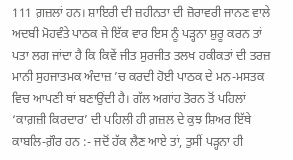111 ਗ਼ਜ਼ਲਾਂ ਹਨ। ਸ਼ਾਇਰੀ ਦੀ ਜ਼ਹੀਨਤਾ ਦੀ ਜ਼ੋਰਾਵਰੀ ਜਾਨਣ ਵਾਲੇ ਅਦਬੀ ਮੋਹਵੰਤੇ ਪਾਠਕ ਜੇ ਇੱਕ ਵਾਰ ਇਸ ਨੂੰ ਪੜ੍ਹਨਾ ਸ਼ੁਰੂ ਕਰਨ ਤਾਂ ਪਤਾ ਲਗ ਜਾਂਦਾ ਹੈ ਕਿ ਕਿਵੇਂ ਜੀਤ ਸੁਰਜੀਤ ਤਲਖ ਹਕੀਕਤਾਂ ਦੀ ਤਰਜ਼ ਮਾਨੀ ਸੁਹਜਾਤਮਕ ਅੰਦਾਜ਼ ’ਚ ਕਰਦੀ ਹੋਈ ਪਾਠਕ ਦੇ ਮਨ-ਮਸਤਕ ਵਿਚ ਆਪਣੀ ਥਾਂ ਬਣਾਉਂਦੀ ਹੈ। ਗੱਲ ਅਗਾਂਹ ਤੋਰਨ ਤੋਂ ਪਹਿਲਾਂ ‘ਕਾਗ਼ਜ਼ੀ ਕਿਰਦਾਰ’ ਦੀ ਪਹਿਲੀ ਹੀ ਗ਼ਜ਼ਲ ਦੇ ਕੁਝ ਸ਼ਿਅਰ ਇੱਥੇ ਕਾਬਲਿ-ਗ਼ੌਰ ਹਨ :- ਜਦੋਂ ਹੱਕ ਲੈਣ ਆਏ ਤਾਂ, ਤੁਸੀਂ ਪੜ੍ਹਨਾ ਹੀ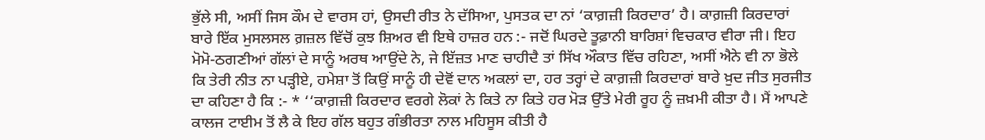ਭੁੱਲੇ ਸੀ, ਅਸੀਂ ਜਿਸ ਕੌਮ ਦੇ ਵਾਰਸ ਹਾਂ, ਉਸਦੀ ਰੀਤ ਨੇ ਦੱਸਿਆ, ਪੁਸਤਕ ਦਾ ਨਾਂ ‘ਕਾਗ਼ਜ਼ੀ ਕਿਰਦਾਰ’ ਹੈ। ਕਾਗ਼ਜ਼ੀ ਕਿਰਦਾਰਾਂ ਬਾਰੇ ਇੱਕ ਮੁਸਲਸਲ ਗ਼ਜ਼ਲ ਵਿੱਚੋਂ ਕੁਝ ਸ਼ਿਅਰ ਵੀ ਇਥੇ ਹਾਜ਼ਰ ਹਨ :- ਜਦੋਂ ਘਿਰਦੇ ਤੂਫ਼ਾਨੀ ਬਾਰਿਸ਼ਾਂ ਵਿਚਕਾਰ ਵੀਰਾ ਜੀ। ਇਹ ਮੋਮੋ-ਠਗਣੀਆਂ ਗੱਲਾਂ ਦੇ ਸਾਨੂੰ ਅਰਥ ਆਉਂਦੇ ਨੇ, ਜੇ ਇੱਜ਼ਤ ਮਾਣ ਚਾਹੀਦੈ ਤਾਂ ਸਿੱਖ ਔਕਾਤ ਵਿੱਚ ਰਹਿਣਾ, ਅਸੀਂ ਐਨੇ ਵੀ ਨਾ ਭੋਲੇ ਕਿ ਤੇਰੀ ਨੀਤ ਨਾ ਪੜ੍ਹੀਏ, ਹਮੇਸ਼ਾ ਤੋਂ ਕਿਉਂ ਸਾਨੂੰ ਹੀ ਦੇਵੋਂ ਦਾਨ ਅਕਲਾਂ ਦਾ, ਹਰ ਤਰ੍ਹਾਂ ਦੇ ਕਾਗ਼ਜ਼ੀ ਕਿਰਦਾਰਾਂ ਬਾਰੇ ਖ਼ੁਦ ਜੀਤ ਸੁਰਜੀਤ ਦਾ ਕਹਿਣਾ ਹੈ ਕਿ :- * ‘‘ਕਾਗ਼ਜ਼ੀ ਕਿਰਦਾਰ ਵਰਗੇ ਲੋਕਾਂ ਨੇ ਕਿਤੇ ਨਾ ਕਿਤੇ ਹਰ ਮੋੜ ਉੱਤੇ ਮੇਰੀ ਰੂਹ ਨੂੰ ਜ਼ਖ਼ਮੀ ਕੀਤਾ ਹੈ। ਮੈਂ ਆਪਣੇ ਕਾਲਜ ਟਾਈਮ ਤੋਂ ਲੈ ਕੇ ਇਹ ਗੱਲ ਬਹੁਤ ਗੰਭੀਰਤਾ ਨਾਲ ਮਹਿਸੂਸ ਕੀਤੀ ਹੈ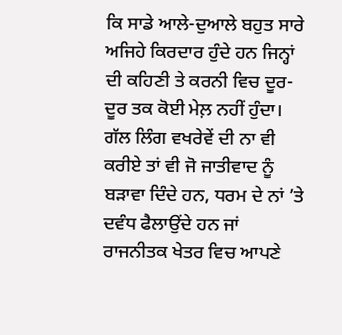ਕਿ ਸਾਡੇ ਆਲੇ-ਦੁਆਲੇ ਬਹੁਤ ਸਾਰੇ ਅਜਿਹੇ ਕਿਰਦਾਰ ਹੁੰਦੇ ਹਨ ਜਿਨ੍ਹਾਂ ਦੀ ਕਹਿਣੀ ਤੇ ਕਰਨੀ ਵਿਚ ਦੂਰ-ਦੂਰ ਤਕ ਕੋਈ ਮੇਲ਼ ਨਹੀਂ ਹੁੰਦਾ। ਗੱਲ ਲਿੰਗ ਵਖਰੇਵੇਂ ਦੀ ਨਾ ਵੀ ਕਰੀਏ ਤਾਂ ਵੀ ਜੋ ਜਾਤੀਵਾਦ ਨੂੰ ਬੜਾਵਾ ਦਿੰਦੇ ਹਨ, ਧਰਮ ਦੇ ਨਾਂ ’ਤੇ ਦਵੰਧ ਫੈਲਾਉਂਦੇ ਹਨ ਜਾਂ ਰਾਜਨੀਤਕ ਖੇਤਰ ਵਿਚ ਆਪਣੇ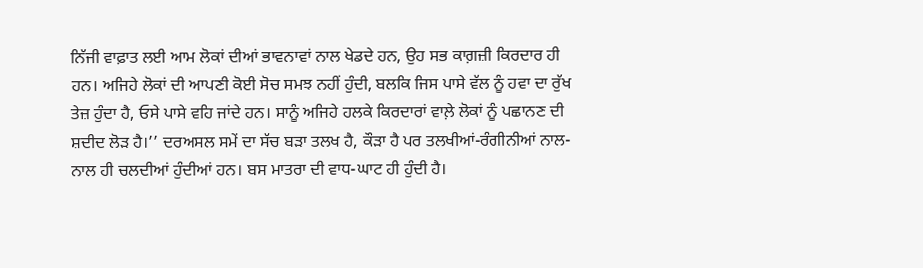ਨਿੱਜੀ ਵਾਫ਼ਾਤ ਲਈ ਆਮ ਲੋਕਾਂ ਦੀਆਂ ਭਾਵਨਾਵਾਂ ਨਾਲ ਖੇਡਦੇ ਹਨ, ਉਹ ਸਭ ਕਾਗ਼ਜ਼ੀ ਕਿਰਦਾਰ ਹੀ ਹਨ। ਅਜਿਹੇ ਲੋਕਾਂ ਦੀ ਆਪਣੀ ਕੋਈ ਸੋਚ ਸਮਝ ਨਹੀਂ ਹੁੰਦੀ, ਬਲਕਿ ਜਿਸ ਪਾਸੇ ਵੱਲ ਨੂੰ ਹਵਾ ਦਾ ਰੁੱਖ ਤੇਜ਼ ਹੁੰਦਾ ਹੈ, ਓਸੇ ਪਾਸੇ ਵਹਿ ਜਾਂਦੇ ਹਨ। ਸਾਨੂੰ ਅਜਿਹੇ ਹਲਕੇ ਕਿਰਦਾਰਾਂ ਵਾਲ਼ੇ ਲੋਕਾਂ ਨੂੰ ਪਛਾਨਣ ਦੀ ਸ਼ਦੀਦ ਲੋੜ ਹੈ।’’ ਦਰਅਸਲ ਸਮੇਂ ਦਾ ਸੱਚ ਬੜਾ ਤਲਖ ਹੈ, ਕੌੜਾ ਹੈ ਪਰ ਤਲਖੀਆਂ-ਰੰਗੀਨੀਆਂ ਨਾਲ-ਨਾਲ ਹੀ ਚਲਦੀਆਂ ਹੁੰਦੀਆਂ ਹਨ। ਬਸ ਮਾਤਰਾ ਦੀ ਵਾਧ-ਘਾਟ ਹੀ ਹੁੰਦੀ ਹੈ।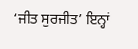‘ਜੀਤ ਸੁਰਜੀਤ’ ਇਨ੍ਹਾਂ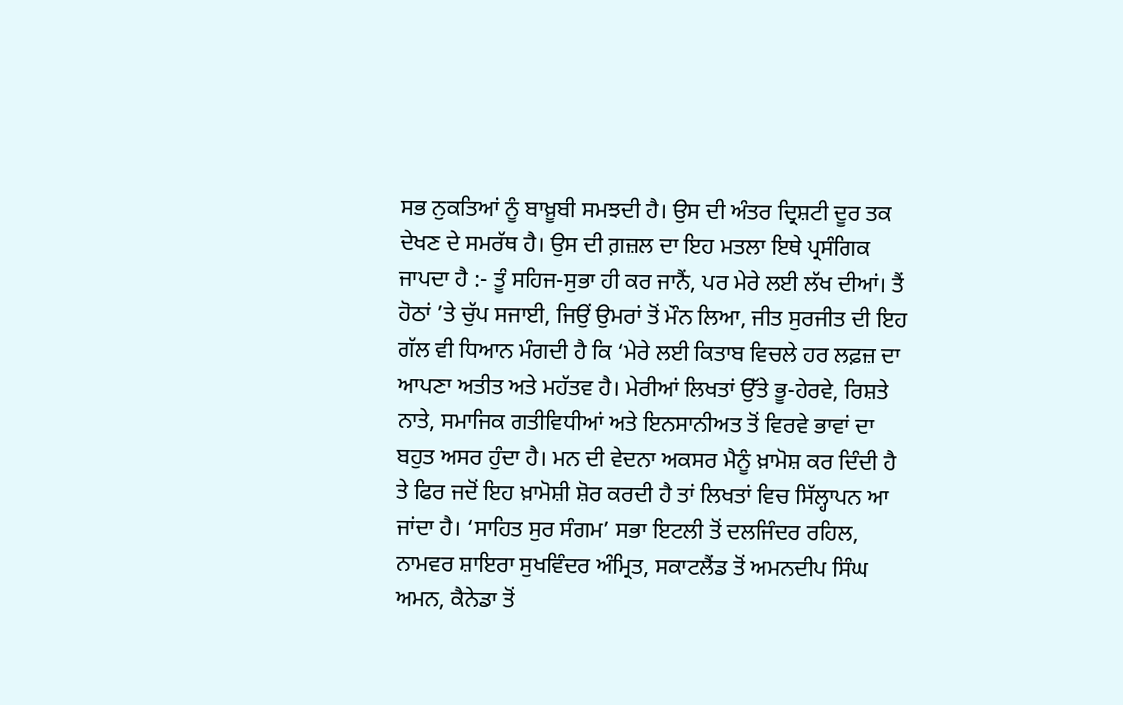ਸਭ ਨੁਕਤਿਆਂ ਨੂੰ ਬਾਖ਼ੂਬੀ ਸਮਝਦੀ ਹੈ। ਉਸ ਦੀ ਅੰਤਰ ਦ੍ਰਿਸ਼ਟੀ ਦੂਰ ਤਕ ਦੇਖਣ ਦੇ ਸਮਰੱਥ ਹੈ। ਉਸ ਦੀ ਗ਼ਜ਼ਲ ਦਾ ਇਹ ਮਤਲਾ ਇਥੇ ਪ੍ਰਸੰਗਿਕ ਜਾਪਦਾ ਹੈ :- ਤੂੰ ਸਹਿਜ-ਸੁਭਾ ਹੀ ਕਰ ਜਾਨੈਂ, ਪਰ ਮੇਰੇ ਲਈ ਲੱਖ ਦੀਆਂ। ਤੈਂ ਹੋਠਾਂ ’ਤੇ ਚੁੱਪ ਸਜਾਈ, ਜਿਉਂ ਉਮਰਾਂ ਤੋਂ ਮੌਨ ਲਿਆ, ਜੀਤ ਸੁਰਜੀਤ ਦੀ ਇਹ ਗੱਲ ਵੀ ਧਿਆਨ ਮੰਗਦੀ ਹੈ ਕਿ ‘ਮੇਰੇ ਲਈ ਕਿਤਾਬ ਵਿਚਲੇ ਹਰ ਲਫ਼ਜ਼ ਦਾ ਆਪਣਾ ਅਤੀਤ ਅਤੇ ਮਹੱਤਵ ਹੈ। ਮੇਰੀਆਂ ਲਿਖਤਾਂ ਉੱਤੇ ਭੂ-ਹੇਰਵੇ, ਰਿਸ਼ਤੇ ਨਾਤੇ, ਸਮਾਜਿਕ ਗਤੀਵਿਧੀਆਂ ਅਤੇ ਇਨਸਾਨੀਅਤ ਤੋਂ ਵਿਰਵੇ ਭਾਵਾਂ ਦਾ ਬਹੁਤ ਅਸਰ ਹੁੰਦਾ ਹੈ। ਮਨ ਦੀ ਵੇਦਨਾ ਅਕਸਰ ਮੈਨੂੰ ਖ਼ਾਮੋਸ਼ ਕਰ ਦਿੰਦੀ ਹੈ ਤੇ ਫਿਰ ਜਦੋਂ ਇਹ ਖ਼ਾਮੋਸ਼ੀ ਸ਼ੋਰ ਕਰਦੀ ਹੈ ਤਾਂ ਲਿਖਤਾਂ ਵਿਚ ਸਿੱਲ੍ਹਾਪਨ ਆ ਜਾਂਦਾ ਹੈ। ‘ਸਾਹਿਤ ਸੁਰ ਸੰਗਮ’ ਸਭਾ ਇਟਲੀ ਤੋਂ ਦਲਜਿੰਦਰ ਰਹਿਲ, ਨਾਮਵਰ ਸ਼ਾਇਰਾ ਸੁਖਵਿੰਦਰ ਅੰਮ੍ਰਿਤ, ਸਕਾਟਲੈਂਡ ਤੋਂ ਅਮਨਦੀਪ ਸਿੰਘ ਅਮਨ, ਕੈਨੇਡਾ ਤੋਂ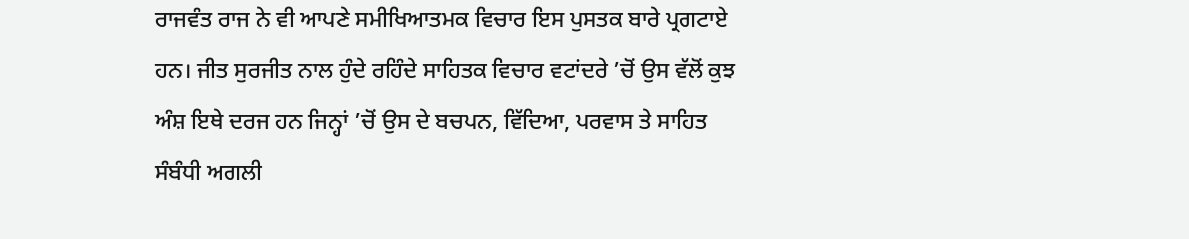ਰਾਜਵੰਤ ਰਾਜ ਨੇ ਵੀ ਆਪਣੇ ਸਮੀਖਿਆਤਮਕ ਵਿਚਾਰ ਇਸ ਪੁਸਤਕ ਬਾਰੇ ਪ੍ਰਗਟਾਏ ਹਨ। ਜੀਤ ਸੁਰਜੀਤ ਨਾਲ ਹੁੰਦੇ ਰਹਿੰਦੇ ਸਾਹਿਤਕ ਵਿਚਾਰ ਵਟਾਂਦਰੇ ’ਚੋਂ ਉਸ ਵੱਲੋਂ ਕੁਝ ਅੰਸ਼ ਇਥੇ ਦਰਜ ਹਨ ਜਿਨ੍ਹਾਂ ’ਚੋਂ ਉਸ ਦੇ ਬਚਪਨ, ਵਿੱਦਿਆ, ਪਰਵਾਸ ਤੇ ਸਾਹਿਤ ਸੰਬੰਧੀ ਅਗਲੀ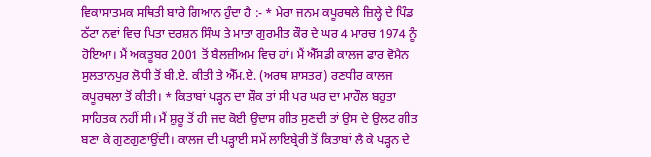ਵਿਕਾਸਾਤਮਕ ਸਥਿਤੀ ਬਾਰੇ ਗਿਆਨ ਹੁੰਦਾ ਹੈ :- * ਮੇਰਾ ਜਨਮ ਕਪੂਰਥਲੇ ਜ਼ਿਲ੍ਹੇ ਦੇ ਪਿੰਡ ਠੱਟਾ ਨਵਾਂ ਵਿਚ ਪਿਤਾ ਦਰਸ਼ਨ ਸਿੰਘ ਤੇ ਮਾਤਾ ਗੁਰਮੀਤ ਕੌਰ ਦੇ ਘਰ 4 ਮਾਰਚ 1974 ਨੂੰ ਹੋਇਆ। ਮੈਂ ਅਕਤੂਬਰ 2001 ਤੋਂ ਬੈਲਜ਼ੀਅਮ ਵਿਚ ਹਾਂ। ਮੈਂ ਐੱਸਡੀ ਕਾਲਜ ਫਾਰ ਵੋਮੈਨ ਸੁਲਤਾਨਪੁਰ ਲੋਧੀ ਤੋਂ ਬੀ.ਏ. ਕੀਤੀ ਤੇ ਐੱਮ.ਏ. (ਅਰਥ ਸ਼ਾਸਤਰ) ਰਣਧੀਰ ਕਾਲਜ ਕਪੂਰਥਲਾ ਤੋਂ ਕੀਤੀ। * ਕਿਤਾਬਾਂ ਪੜ੍ਹਨ ਦਾ ਸ਼ੌਕ ਤਾਂ ਸੀ ਪਰ ਘਰ ਦਾ ਮਾਹੌਲ ਬਹੁਤਾ ਸਾਹਿਤਕ ਨਹੀਂ ਸੀ। ਮੈਂ ਸ਼ੁਰੂ ਤੋਂ ਹੀ ਜਦ ਕੋਈ ਉਦਾਸ ਗੀਤ ਸੁਣਦੀ ਤਾਂ ਉਸ ਦੇ ਉਲਟ ਗੀਤ ਬਣਾ ਕੇ ਗੁਣਗੁਣਾਉਂਦੀ। ਕਾਲਜ ਦੀ ਪੜ੍ਹਾਈ ਸਮੇਂ ਲਾਇਬ੍ਰੇਰੀ ਤੋਂ ਕਿਤਾਬਾਂ ਲੈ ਕੇ ਪੜ੍ਹਨ ਦੇ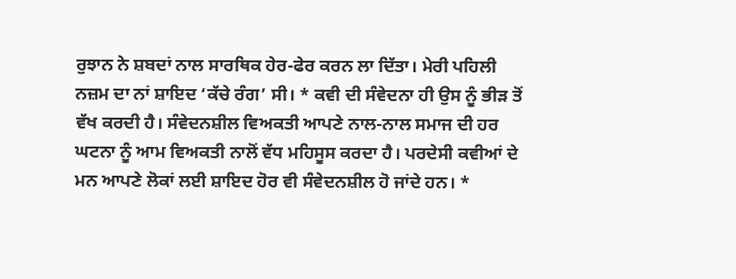ਰੁਝਾਨ ਨੇ ਸ਼ਬਦਾਂ ਨਾਲ ਸਾਰਥਿਕ ਹੇਰ-ਫੇਰ ਕਰਨ ਲਾ ਦਿੱਤਾ। ਮੇਰੀ ਪਹਿਲੀ ਨਜ਼ਮ ਦਾ ਨਾਂ ਸ਼ਾਇਦ ‘ਕੱਚੇ ਰੰਗ’ ਸੀ। * ਕਵੀ ਦੀ ਸੰਵੇਦਨਾ ਹੀ ਉਸ ਨੂੰ ਭੀੜ ਤੋਂ ਵੱਖ ਕਰਦੀ ਹੈ। ਸੰਵੇਦਨਸ਼ੀਲ ਵਿਅਕਤੀ ਆਪਣੇ ਨਾਲ-ਨਾਲ ਸਮਾਜ ਦੀ ਹਰ ਘਟਨਾ ਨੂੰ ਆਮ ਵਿਅਕਤੀ ਨਾਲੋਂ ਵੱਧ ਮਹਿਸੂਸ ਕਰਦਾ ਹੈ। ਪਰਦੇਸੀ ਕਵੀਆਂ ਦੇ ਮਨ ਆਪਣੇ ਲੋਕਾਂ ਲਈ ਸ਼ਾਇਦ ਹੋਰ ਵੀ ਸੰਵੇਦਨਸ਼ੀਲ ਹੋ ਜਾਂਦੇ ਹਨ। *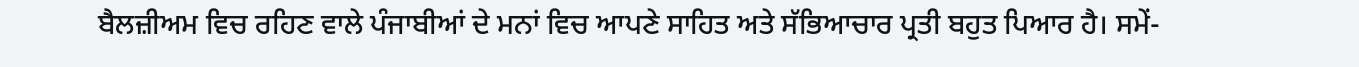ਬੈਲਜ਼ੀਅਮ ਵਿਚ ਰਹਿਣ ਵਾਲੇ ਪੰਜਾਬੀਆਂ ਦੇ ਮਨਾਂ ਵਿਚ ਆਪਣੇ ਸਾਹਿਤ ਅਤੇ ਸੱਭਿਆਚਾਰ ਪ੍ਰਤੀ ਬਹੁਤ ਪਿਆਰ ਹੈ। ਸਮੇਂ-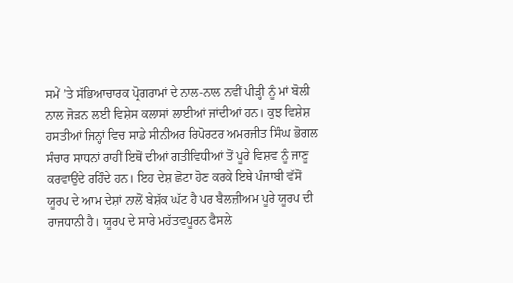ਸਮੇਂ ’ਤੇ ਸੱਭਿਆਚਾਰਕ ਪ੍ਰੋਗਰਾਮਾਂ ਦੇ ਨਾਲ-ਨਾਲ ਨਵੀਂ ਪੀੜ੍ਹੀ ਨੂੰ ਮਾਂ ਬੋਲੀ ਨਾਲ ਜੋੜਨ ਲਈ ਵਿਸ਼ੇਸ ਕਲਾਸਾਂ ਲਾਈਆਂ ਜਾਂਦੀਆਂ ਹਨ। ਕੁਝ ਵਿਸ਼ੇਸ਼ ਹਸਤੀਆਂ ਜਿਨ੍ਹਾਂ ਵਿਚ ਸਾਡੇ ਸੀਨੀਅਰ ਰਿਪੋਰਟਰ ਅਮਰਜੀਤ ਸਿੰਘ ਭੋਗਲ ਸੰਚਾਰ ਸਾਧਨਾਂ ਰਾਹੀਂ ਇਥੋਂ ਦੀਆਂ ਗਤੀਵਿਧੀਆਂ ਤੋਂ ਪੂਰੇ ਵਿਸ਼ਵ ਨੂੰ ਜਾਣੂ ਕਰਵਾਉਂਦੇ ਰਹਿੰਦੇ ਹਨ। ਇਹ ਦੇਸ਼ ਛੋਟਾ ਹੋਣ ਕਰਕੇ ਇਥੇ ਪੰਜਾਬੀ ਵੱਸੋਂ ਯੂਰਪ ਦੇ ਆਮ ਦੇਸ਼ਾਂ ਨਾਲੋਂ ਬੇਸ਼ੱਕ ਘੱਟ ਹੈ ਪਰ ਬੈਲਜ਼ੀਅਮ ਪੂਰੇ ਯੂਰਪ ਦੀ ਰਾਜਧਾਨੀ ਹੈ। ਯੂਰਪ ਦੇ ਸਾਰੇ ਮਹੱਤਵਪੂਰਨ ਫੈਸਲੇ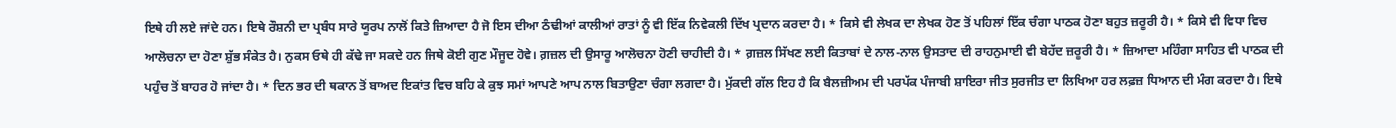ਇਥੇ ਹੀ ਲਏ ਜਾਂਦੇ ਹਨ। ਇਥੇ ਰੌਸ਼ਨੀ ਦਾ ਪ੍ਰਬੰਧ ਸਾਰੇ ਯੂਰਪ ਨਾਲੋਂ ਕਿਤੇ ਜ਼ਿਆਦਾ ਹੈ ਜੋ ਇਸ ਦੀਆ ਠੰਢੀਆਂ ਕਾਲੀਆਂ ਰਾਤਾਂ ਨੂੰ ਵੀ ਇੱਕ ਨਿਵੇਕਲੀ ਦਿੱਖ ਪ੍ਰਦਾਨ ਕਰਦਾ ਹੈ। * ਕਿਸੇ ਵੀ ਲੇਖਕ ਦਾ ਲੇਖਕ ਹੋਣ ਤੋਂ ਪਹਿਲਾਂ ਇੱਕ ਚੰਗਾ ਪਾਠਕ ਹੋਣਾ ਬਹੁਤ ਜ਼ਰੂਰੀ ਹੈ। * ਕਿਸੇ ਵੀ ਵਿਧਾ ਵਿਚ ਆਲੋਚਨਾ ਦਾ ਹੋਣਾ ਸ਼ੁੱਭ ਸੰਕੇਤ ਹੈ। ਨੁਕਸ ਓਥੇ ਹੀ ਕੱਢੇ ਜਾ ਸਕਦੇ ਹਨ ਜਿਥੇ ਕੋਈ ਗੁਣ ਮੌਜੂਦ ਹੋਵੇ। ਗ਼ਜ਼ਲ ਦੀ ਉਸਾਰੂ ਆਲੋਚਨਾ ਹੋਣੀ ਚਾਹੀਦੀ ਹੈ। * ਗ਼ਜ਼ਲ ਸਿੱਖਣ ਲਈ ਕਿਤਾਬਾਂ ਦੇ ਨਾਲ-ਨਾਲ ਉਸਤਾਦ ਦੀ ਰਾਹਨੁਮਾਈ ਵੀ ਬੇਹੱਦ ਜ਼ਰੂਰੀ ਹੈ। * ਜ਼ਿਆਦਾ ਮਹਿੰਗਾ ਸਾਹਿਤ ਵੀ ਪਾਠਕ ਦੀ ਪਹੁੰਚ ਤੋਂ ਬਾਹਰ ਹੋ ਜਾਂਦਾ ਹੈ। * ਦਿਨ ਭਰ ਦੀ ਥਕਾਨ ਤੋਂ ਬਾਅਦ ਇਕਾਂਤ ਵਿਚ ਬਹਿ ਕੇ ਕੁਝ ਸਮਾਂ ਆਪਣੇ ਆਪ ਨਾਲ ਬਿਤਾਉਣਾ ਚੰਗਾ ਲਗਦਾ ਹੈ। ਮੁੱਕਦੀ ਗੱਲ ਇਹ ਹੈ ਕਿ ਬੈਲਜ਼ੀਅਮ ਦੀ ਪਰਪੱਕ ਪੰਜਾਬੀ ਸ਼ਾਇਰਾ ਜੀਤ ਸੁਰਜੀਤ ਦਾ ਲਿਖਿਆ ਹਰ ਲਫ਼ਜ਼ ਧਿਆਨ ਦੀ ਮੰਗ ਕਰਦਾ ਹੈ। ਇਥੇ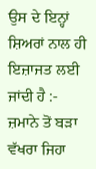ਉਸ ਦੇ ਇਨ੍ਹਾਂ ਸ਼ਿਅਰਾਂ ਨਾਲ ਹੀ ਇਜ਼ਾਜਤ ਲਈ ਜਾਂਦੀ ਹੈ :- ਜ਼ਮਾਨੇ ਤੋਂ ਬੜਾ ਵੱਖਰਾ ਜਿਹਾ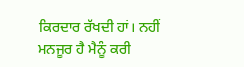ਕਿਰਦਾਰ ਰੱਖਦੀ ਹਾਂ। ਨਹੀਂ ਮਨਜੂਰ ਹੈ ਮੈਨੂੰ ਕਰੀ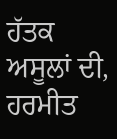ਹੱਤਕ ਅਸੂਲਾਂ ਦੀ, ਹਰਮੀਤ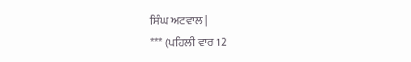ਸਿੰਘ ਅਟਵਾਲ |
*** (ਪਹਿਲੀ ਵਾਰ 12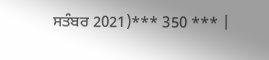ਸਤੰਬਰ 2021)*** 350 *** |